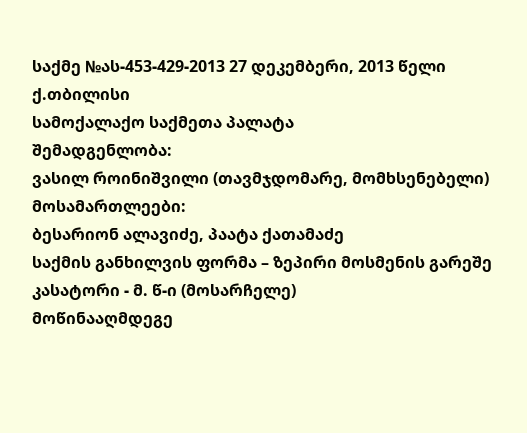საქმე №ას-453-429-2013 27 დეკემბერი, 2013 წელი
ქ.თბილისი
სამოქალაქო საქმეთა პალატა
შემადგენლობა:
ვასილ როინიშვილი (თავმჯდომარე, მომხსენებელი)
მოსამართლეები:
ბესარიონ ალავიძე, პაატა ქათამაძე
საქმის განხილვის ფორმა – ზეპირი მოსმენის გარეშე
კასატორი - მ. წ-ი (მოსარჩელე)
მოწინააღმდეგე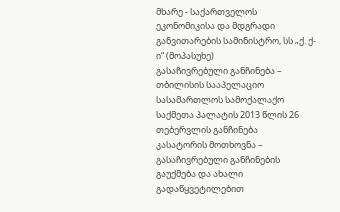მხარე - საქართველოს ეკონომიკისა და მდგრადი განვითარების სამინისტრო, სს „ქ. ქ-ი“ (მოპასუხე)
გასაჩივრებული განჩინება – თბილისის სააპელაციო სასამართლოს სამოქალაქო საქმეთა პალატის 2013 წლის 26 თებერვლის განჩინება
კასატორის მოთხოვნა – გასაჩივრებული განჩინების გაუქმება და ახალი გადაწყვეტილებით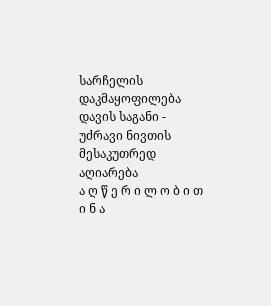სარჩელის დაკმაყოფილება
დავის საგანი - უძრავი ნივთის მესაკუთრედ აღიარება
ა ღ წ ე რ ი ლ ო ბ ი თ ი ნ ა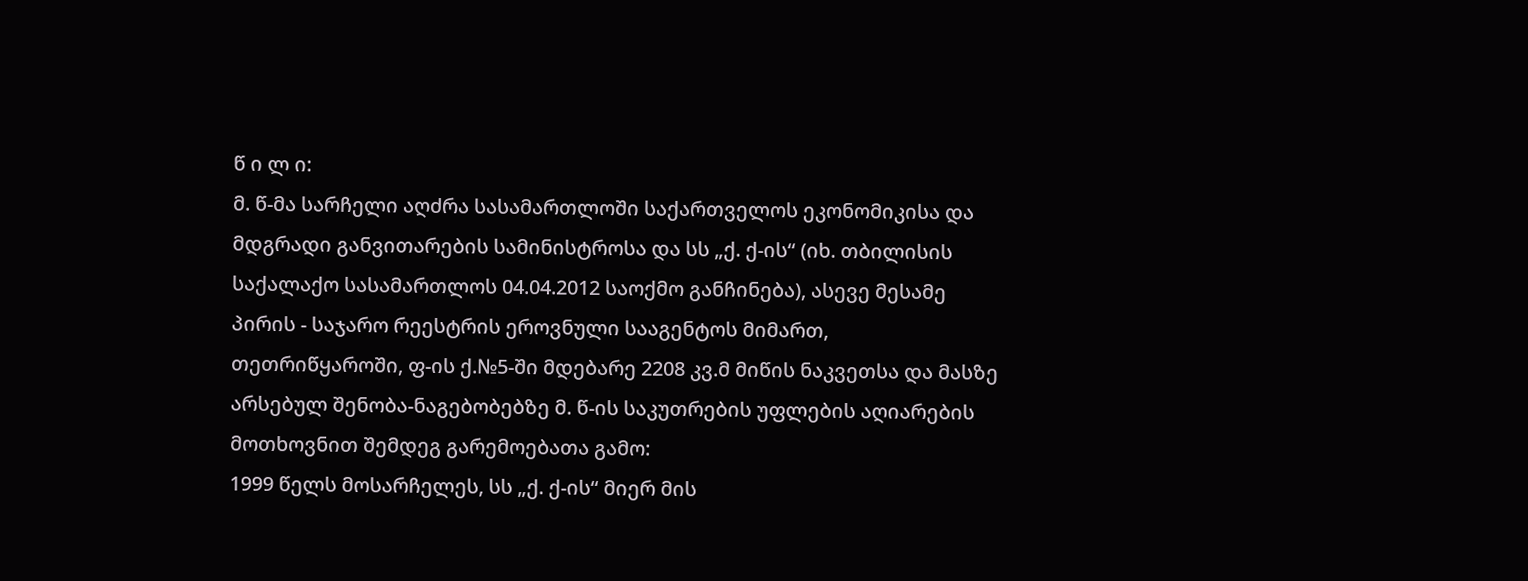წ ი ლ ი:
მ. წ-მა სარჩელი აღძრა სასამართლოში საქართველოს ეკონომიკისა და მდგრადი განვითარების სამინისტროსა და სს „ქ. ქ-ის“ (იხ. თბილისის საქალაქო სასამართლოს 04.04.2012 საოქმო განჩინება), ასევე მესამე პირის - საჯარო რეესტრის ეროვნული სააგენტოს მიმართ, თეთრიწყაროში, ფ-ის ქ.№5-ში მდებარე 2208 კვ.მ მიწის ნაკვეთსა და მასზე არსებულ შენობა-ნაგებობებზე მ. წ-ის საკუთრების უფლების აღიარების მოთხოვნით შემდეგ გარემოებათა გამო:
1999 წელს მოსარჩელეს, სს „ქ. ქ-ის“ მიერ მის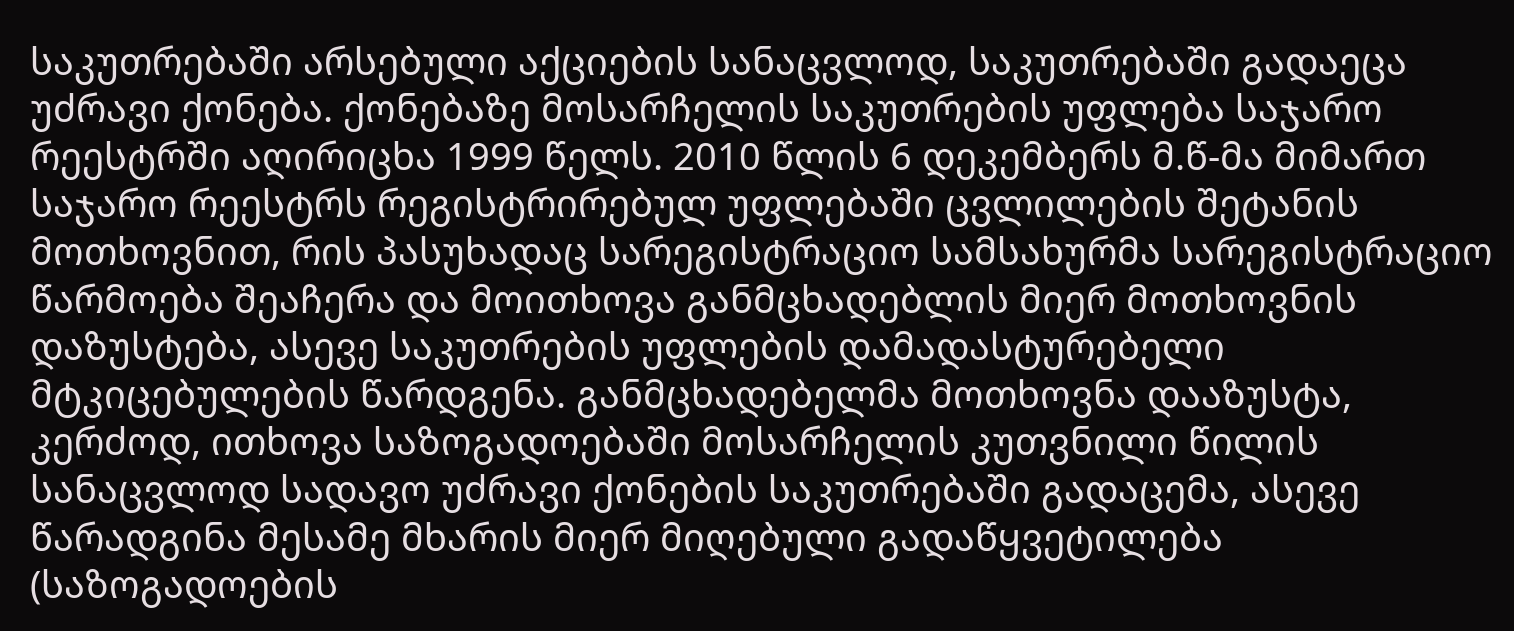საკუთრებაში არსებული აქციების სანაცვლოდ, საკუთრებაში გადაეცა უძრავი ქონება. ქონებაზე მოსარჩელის საკუთრების უფლება საჯარო რეესტრში აღირიცხა 1999 წელს. 2010 წლის 6 დეკემბერს მ.წ-მა მიმართ საჯარო რეესტრს რეგისტრირებულ უფლებაში ცვლილების შეტანის მოთხოვნით, რის პასუხადაც სარეგისტრაციო სამსახურმა სარეგისტრაციო წარმოება შეაჩერა და მოითხოვა განმცხადებლის მიერ მოთხოვნის დაზუსტება, ასევე საკუთრების უფლების დამადასტურებელი მტკიცებულების წარდგენა. განმცხადებელმა მოთხოვნა დააზუსტა, კერძოდ, ითხოვა საზოგადოებაში მოსარჩელის კუთვნილი წილის სანაცვლოდ სადავო უძრავი ქონების საკუთრებაში გადაცემა, ასევე წარადგინა მესამე მხარის მიერ მიღებული გადაწყვეტილება (საზოგადოების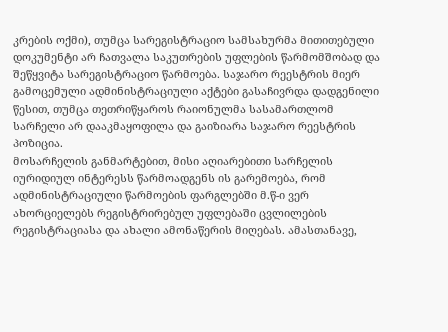კრების ოქმი), თუმცა სარეგისტრაციო სამსახურმა მითითებული დოკუმენტი არ ჩათვალა საკუთრების უფლების წარმომშობად და შეწყვიტა სარეგისტრაციო წარმოება. საჯარო რეესტრის მიერ გამოცემული ადმინისტრაციული აქტები გასაჩივრდა დადგენილი წესით, თუმცა თეთრიწყაროს რაიონულმა სასამართლომ სარჩელი არ დააკმაყოფილა და გაიზიარა საჯარო რეესტრის პოზიცია.
მოსარჩელის განმარტებით, მისი აღიარებითი სარჩელის იურიდიულ ინტერესს წარმოადგენს ის გარემოება, რომ ადმინისტრაციული წარმოების ფარგლებში მ.წ-ი ვერ ახორციელებს რეგისტრირებულ უფლებაში ცვლილების რეგისტრაციასა და ახალი ამონაწერის მიღებას. ამასთანავე,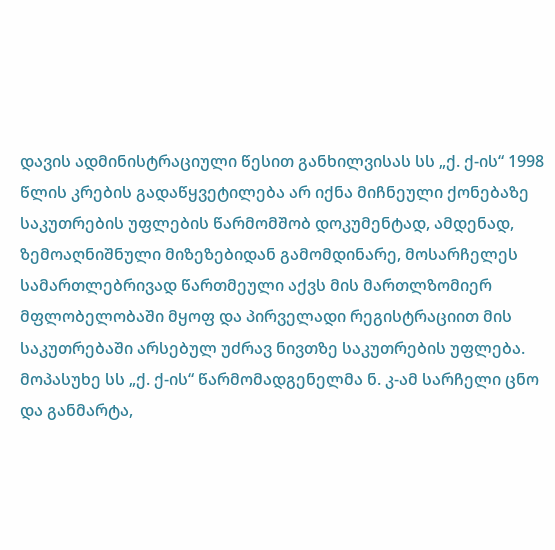დავის ადმინისტრაციული წესით განხილვისას სს „ქ. ქ-ის“ 1998 წლის კრების გადაწყვეტილება არ იქნა მიჩნეული ქონებაზე საკუთრების უფლების წარმომშობ დოკუმენტად, ამდენად, ზემოაღნიშნული მიზეზებიდან გამომდინარე, მოსარჩელეს სამართლებრივად წართმეული აქვს მის მართლზომიერ მფლობელობაში მყოფ და პირველადი რეგისტრაციით მის საკუთრებაში არსებულ უძრავ ნივთზე საკუთრების უფლება.
მოპასუხე სს „ქ. ქ-ის“ წარმომადგენელმა ნ. კ-ამ სარჩელი ცნო და განმარტა,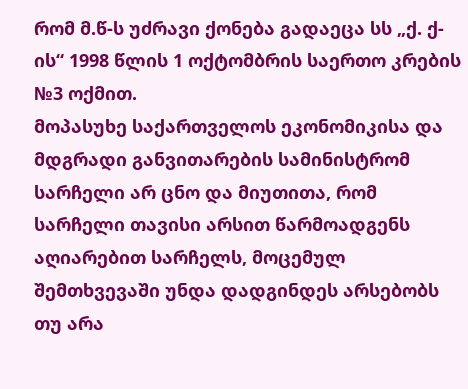რომ მ.წ-ს უძრავი ქონება გადაეცა სს „ქ. ქ-ის“ 1998 წლის 1 ოქტომბრის საერთო კრების №3 ოქმით.
მოპასუხე საქართველოს ეკონომიკისა და მდგრადი განვითარების სამინისტრომ სარჩელი არ ცნო და მიუთითა, რომ სარჩელი თავისი არსით წარმოადგენს აღიარებით სარჩელს, მოცემულ შემთხვევაში უნდა დადგინდეს არსებობს თუ არა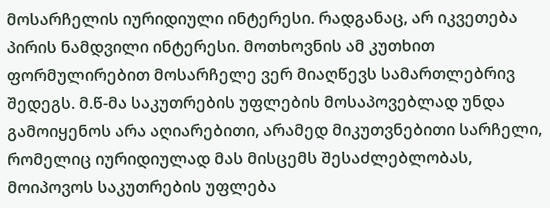მოსარჩელის იურიდიული ინტერესი. რადგანაც, არ იკვეთება პირის ნამდვილი ინტერესი. მოთხოვნის ამ კუთხით ფორმულირებით მოსარჩელე ვერ მიაღწევს სამართლებრივ შედეგს. მ.წ-მა საკუთრების უფლების მოსაპოვებლად უნდა გამოიყენოს არა აღიარებითი, არამედ მიკუთვნებითი სარჩელი, რომელიც იურიდიულად მას მისცემს შესაძლებლობას, მოიპოვოს საკუთრების უფლება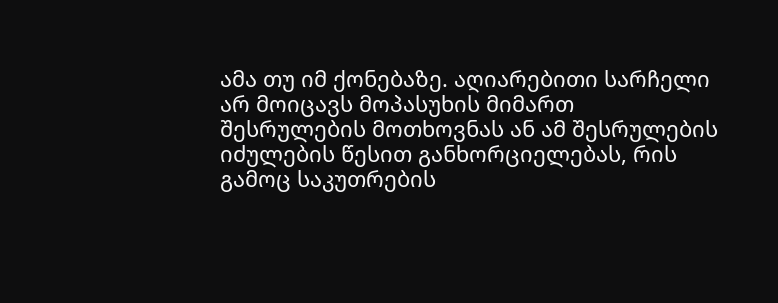ამა თუ იმ ქონებაზე. აღიარებითი სარჩელი არ მოიცავს მოპასუხის მიმართ შესრულების მოთხოვნას ან ამ შესრულების იძულების წესით განხორციელებას, რის გამოც საკუთრების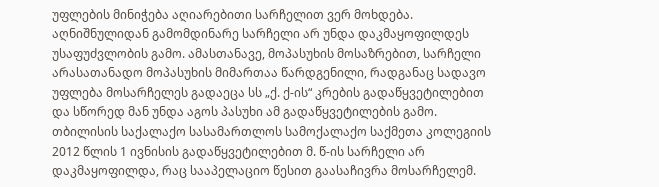უფლების მინიჭება აღიარებითი სარჩელით ვერ მოხდება. აღნიშნულიდან გამომდინარე სარჩელი არ უნდა დაკმაყოფილდეს უსაფუძვლობის გამო. ამასთანავე, მოპასუხის მოსაზრებით, სარჩელი არასათანადო მოპასუხის მიმართაა წარდგენილი, რადგანაც სადავო უფლება მოსარჩელეს გადაეცა სს „ქ. ქ-ის“ კრების გადაწყვეტილებით და სწორედ მან უნდა აგოს პასუხი ამ გადაწყვეტილების გამო.
თბილისის საქალაქო სასამართლოს სამოქალაქო საქმეთა კოლეგიის 2012 წლის 1 ივნისის გადაწყვეტილებით მ. წ-ის სარჩელი არ დაკმაყოფილდა, რაც სააპელაციო წესით გაასაჩივრა მოსარჩელემ.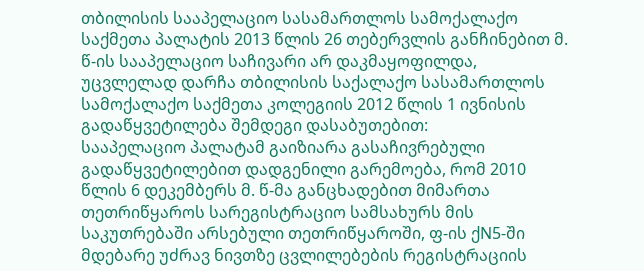თბილისის სააპელაციო სასამართლოს სამოქალაქო საქმეთა პალატის 2013 წლის 26 თებერვლის განჩინებით მ. წ-ის სააპელაციო საჩივარი არ დაკმაყოფილდა, უცვლელად დარჩა თბილისის საქალაქო სასამართლოს სამოქალაქო საქმეთა კოლეგიის 2012 წლის 1 ივნისის გადაწყვეტილება შემდეგი დასაბუთებით:
სააპელაციო პალატამ გაიზიარა გასაჩივრებული გადაწყვეტილებით დადგენილი გარემოება, რომ 2010 წლის 6 დეკემბერს მ. წ-მა განცხადებით მიმართა თეთრიწყაროს სარეგისტრაციო სამსახურს მის საკუთრებაში არსებული თეთრიწყაროში, ფ-ის ქN5-ში მდებარე უძრავ ნივთზე ცვლილებების რეგისტრაციის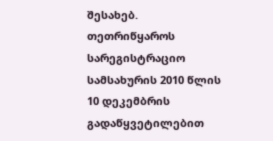შესახებ. თეთრიწყაროს სარეგისტრაციო სამსახურის 2010 წლის 10 დეკემბრის გადაწყვეტილებით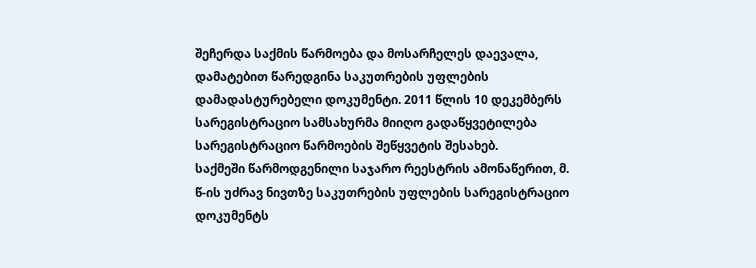შეჩერდა საქმის წარმოება და მოსარჩელეს დაევალა, დამატებით წარედგინა საკუთრების უფლების დამადასტურებელი დოკუმენტი. 2011 წლის 10 დეკემბერს სარეგისტრაციო სამსახურმა მიიღო გადაწყვეტილება სარეგისტრაციო წარმოების შეწყვეტის შესახებ.
საქმეში წარმოდგენილი საჯარო რეესტრის ამონაწერით, მ. წ-ის უძრავ ნივთზე საკუთრების უფლების სარეგისტრაციო დოკუმენტს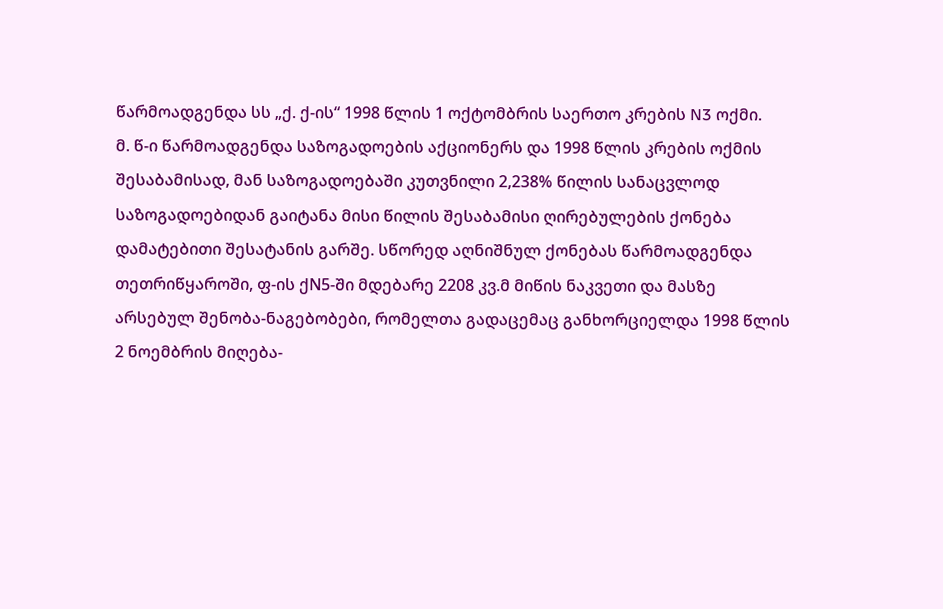წარმოადგენდა სს „ქ. ქ-ის“ 1998 წლის 1 ოქტომბრის საერთო კრების N3 ოქმი.
მ. წ-ი წარმოადგენდა საზოგადოების აქციონერს და 1998 წლის კრების ოქმის შესაბამისად, მან საზოგადოებაში კუთვნილი 2,238% წილის სანაცვლოდ საზოგადოებიდან გაიტანა მისი წილის შესაბამისი ღირებულების ქონება დამატებითი შესატანის გარშე. სწორედ აღნიშნულ ქონებას წარმოადგენდა თეთრიწყაროში, ფ-ის ქN5-ში მდებარე 2208 კვ.მ მიწის ნაკვეთი და მასზე არსებულ შენობა-ნაგებობები, რომელთა გადაცემაც განხორციელდა 1998 წლის 2 ნოემბრის მიღება-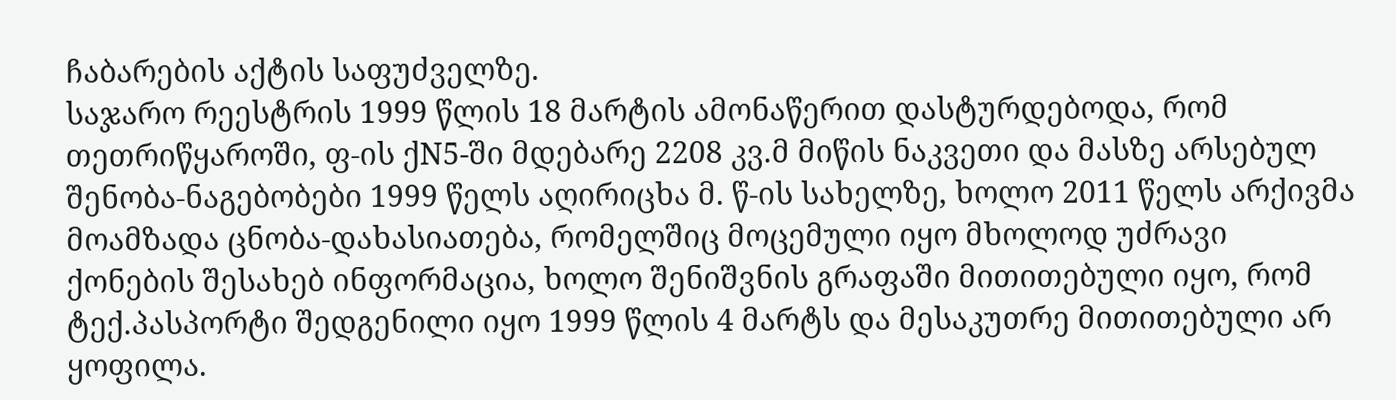ჩაბარების აქტის საფუძველზე.
საჯარო რეესტრის 1999 წლის 18 მარტის ამონაწერით დასტურდებოდა, რომ თეთრიწყაროში, ფ-ის ქN5-ში მდებარე 2208 კვ.მ მიწის ნაკვეთი და მასზე არსებულ შენობა-ნაგებობები 1999 წელს აღირიცხა მ. წ-ის სახელზე, ხოლო 2011 წელს არქივმა მოამზადა ცნობა-დახასიათება, რომელშიც მოცემული იყო მხოლოდ უძრავი ქონების შესახებ ინფორმაცია, ხოლო შენიშვნის გრაფაში მითითებული იყო, რომ ტექ.პასპორტი შედგენილი იყო 1999 წლის 4 მარტს და მესაკუთრე მითითებული არ ყოფილა.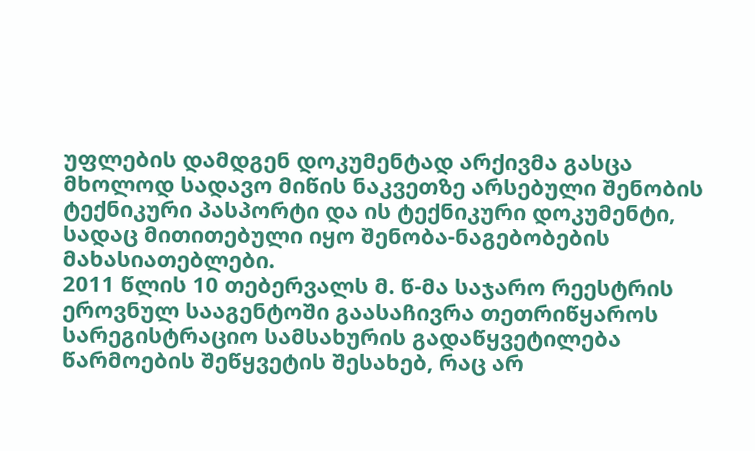უფლების დამდგენ დოკუმენტად არქივმა გასცა მხოლოდ სადავო მიწის ნაკვეთზე არსებული შენობის ტექნიკური პასპორტი და ის ტექნიკური დოკუმენტი, სადაც მითითებული იყო შენობა-ნაგებობების მახასიათებლები.
2011 წლის 10 თებერვალს მ. წ-მა საჯარო რეესტრის ეროვნულ სააგენტოში გაასაჩივრა თეთრიწყაროს სარეგისტრაციო სამსახურის გადაწყვეტილება წარმოების შეწყვეტის შესახებ, რაც არ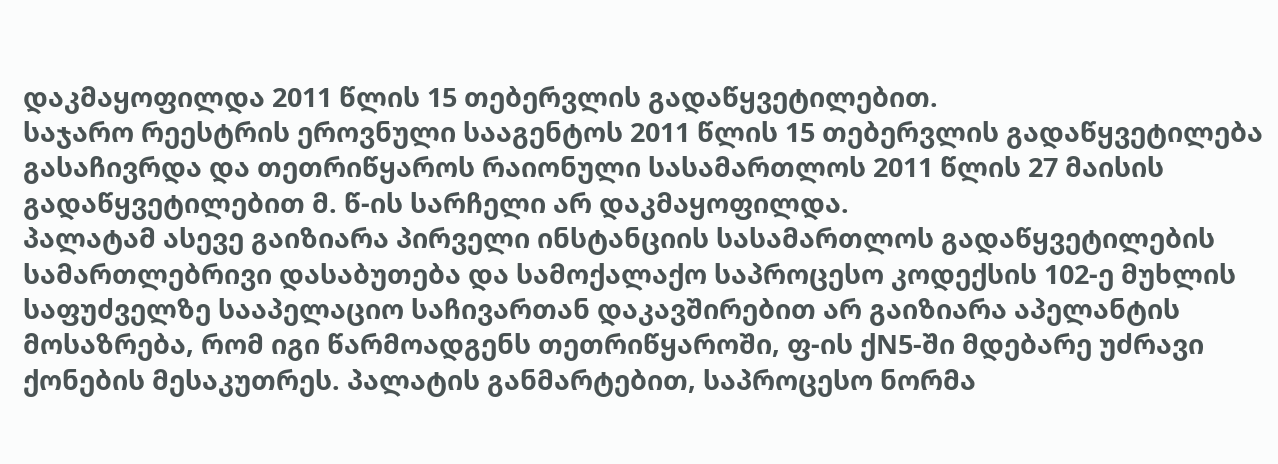დაკმაყოფილდა 2011 წლის 15 თებერვლის გადაწყვეტილებით.
საჯარო რეესტრის ეროვნული სააგენტოს 2011 წლის 15 თებერვლის გადაწყვეტილება გასაჩივრდა და თეთრიწყაროს რაიონული სასამართლოს 2011 წლის 27 მაისის გადაწყვეტილებით მ. წ-ის სარჩელი არ დაკმაყოფილდა.
პალატამ ასევე გაიზიარა პირველი ინსტანციის სასამართლოს გადაწყვეტილების სამართლებრივი დასაბუთება და სამოქალაქო საპროცესო კოდექსის 102-ე მუხლის საფუძველზე სააპელაციო საჩივართან დაკავშირებით არ გაიზიარა აპელანტის მოსაზრება, რომ იგი წარმოადგენს თეთრიწყაროში, ფ-ის ქN5-ში მდებარე უძრავი ქონების მესაკუთრეს. პალატის განმარტებით, საპროცესო ნორმა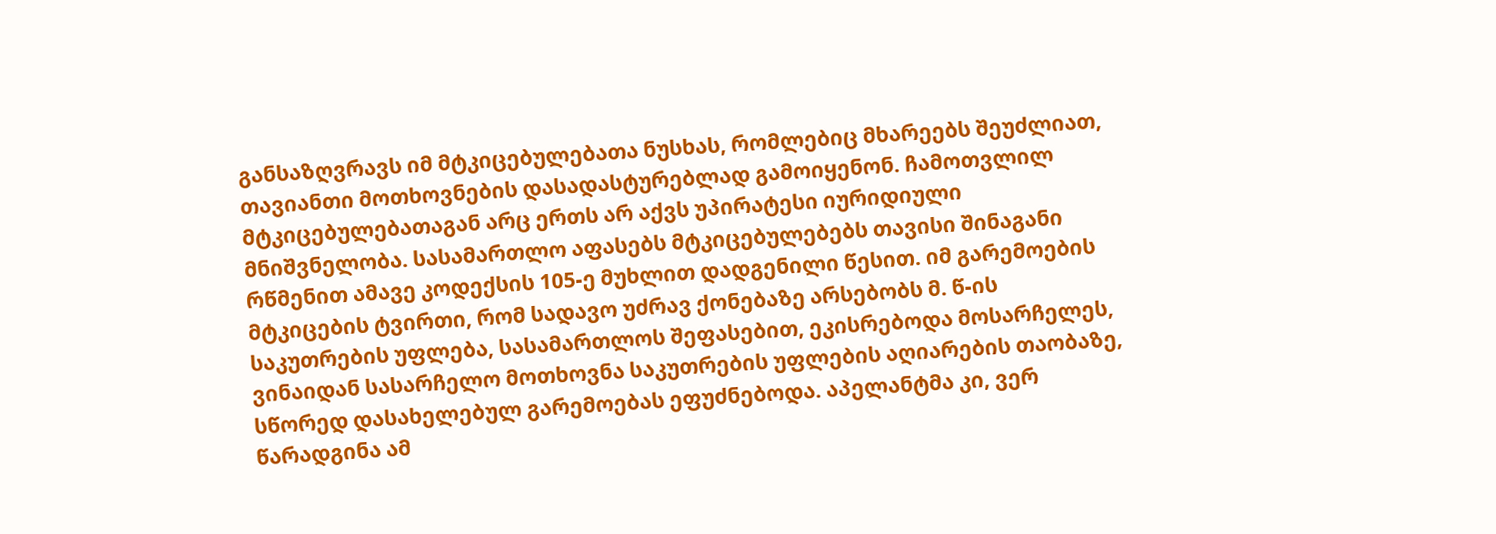განსაზღვრავს იმ მტკიცებულებათა ნუსხას, რომლებიც მხარეებს შეუძლიათ, თავიანთი მოთხოვნების დასადასტურებლად გამოიყენონ. ჩამოთვლილ მტკიცებულებათაგან არც ერთს არ აქვს უპირატესი იურიდიული მნიშვნელობა. სასამართლო აფასებს მტკიცებულებებს თავისი შინაგანი რწმენით ამავე კოდექსის 105-ე მუხლით დადგენილი წესით. იმ გარემოების მტკიცების ტვირთი, რომ სადავო უძრავ ქონებაზე არსებობს მ. წ-ის საკუთრების უფლება, სასამართლოს შეფასებით, ეკისრებოდა მოსარჩელეს, ვინაიდან სასარჩელო მოთხოვნა საკუთრების უფლების აღიარების თაობაზე, სწორედ დასახელებულ გარემოებას ეფუძნებოდა. აპელანტმა კი, ვერ წარადგინა ამ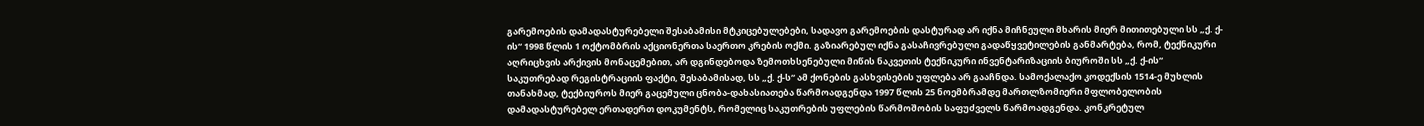გარემოების დამადასტურებელი შესაბამისი მტკიცებულებები, სადავო გარემოების დასტურად არ იქნა მიჩნეული მხარის მიერ მითითებული სს „ქ. ქ-ის“ 1998 წლის 1 ოქტომბრის აქციონერთა საერთო კრების ოქმი. გაზიარებულ იქნა გასაჩივრებული გადაწყვეტილების განმარტება, რომ, ტექნიკური აღრიცხვის არქივის მონაცემებით, არ დგინდებოდა ზემოთხსენებული მიწის ნაკვეთის ტექნიკური ინვენტარიზაციის ბიუროში სს „ქ. ქ-ის“ საკუთრებად რეგისტრაციის ფაქტი, შესაბამისად, სს „ქ. ქ-ს“ ამ ქონების გასხვისების უფლება არ გააჩნდა. სამოქალაქო კოდექსის 1514-ე მუხლის თანახმად, ტექბიუროს მიერ გაცემული ცნობა-დახასიათება წარმოადგენდა 1997 წლის 25 ნოემბრამდე მართლზომიერი მფლობელობის დამადასტურებელ ერთადერთ დოკუმენტს, რომელიც საკუთრების უფლების წარმოშობის საფუძველს წარმოადგენდა. კონკრეტულ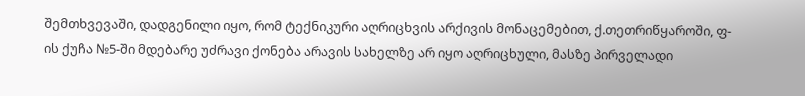შემთხვევაში, დადგენილი იყო, რომ ტექნიკური აღრიცხვის არქივის მონაცემებით, ქ.თეთრიწყაროში, ფ-ის ქუჩა №5-ში მდებარე უძრავი ქონება არავის სახელზე არ იყო აღრიცხული, მასზე პირველადი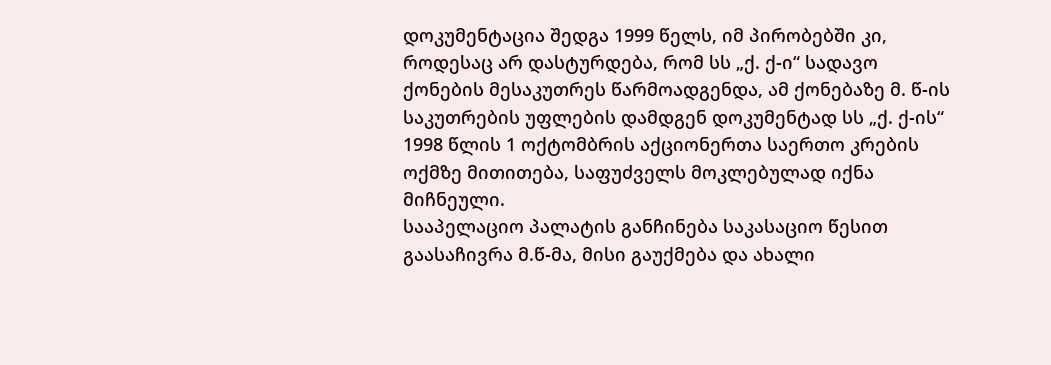დოკუმენტაცია შედგა 1999 წელს, იმ პირობებში კი, როდესაც არ დასტურდება, რომ სს „ქ. ქ-ი“ სადავო ქონების მესაკუთრეს წარმოადგენდა, ამ ქონებაზე მ. წ-ის საკუთრების უფლების დამდგენ დოკუმენტად სს „ქ. ქ-ის“ 1998 წლის 1 ოქტომბრის აქციონერთა საერთო კრების ოქმზე მითითება, საფუძველს მოკლებულად იქნა მიჩნეული.
სააპელაციო პალატის განჩინება საკასაციო წესით გაასაჩივრა მ.წ-მა, მისი გაუქმება და ახალი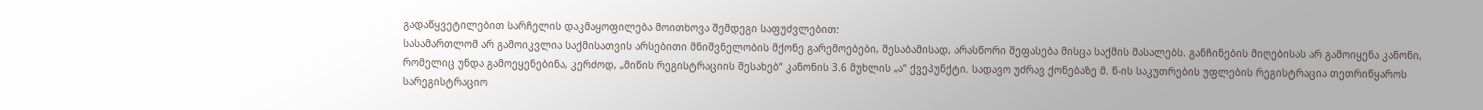გადაწყვეტილებით სარჩელის დაკმაყოფილება მოითხოვა შემდეგი საფუძვლებით:
სასამართლომ არ გამოიკვლია საქმისათვის არსებითი მნიშვნელობის მქონე გარემოებები, შესაბამისად, არასწორი შეფასება მისცა საქმის მასალებს. განჩინების მიღებისას არ გამოიყენა კანონი, რომელიც უნდა გამოეყენებინა, კერძოდ, „მიწის რეგისტრაციის შესახებ“ კანონის 3.6 მუხლის „ა“ ქვეპუნქტი. სადავო უძრავ ქონებაზე მ. წ-ის საკუთრების უფლების რეგისტრაცია თეთრიწყაროს სარეგისტრაციო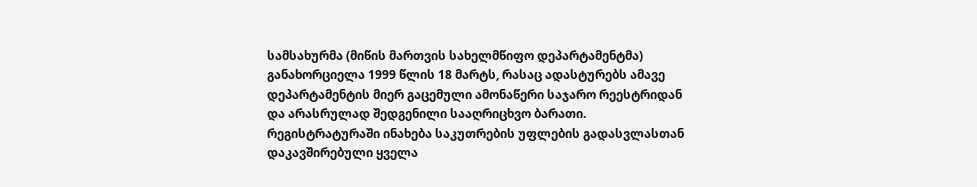სამსახურმა (მიწის მართვის სახელმწიფო დეპარტამენტმა) განახორციელა 1999 წლის 18 მარტს, რასაც ადასტურებს ამავე დეპარტამენტის მიერ გაცემული ამონაწერი საჯარო რეესტრიდან და არასრულად შედგენილი სააღრიცხვო ბარათი. რეგისტრატურაში ინახება საკუთრების უფლების გადასვლასთან დაკავშირებული ყველა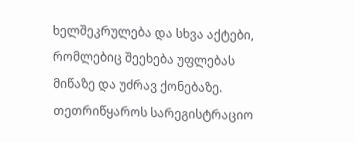ხელშეკრულება და სხვა აქტები, რომლებიც შეეხება უფლებას მიწაზე და უძრავ ქონებაზე. თეთრიწყაროს სარეგისტრაციო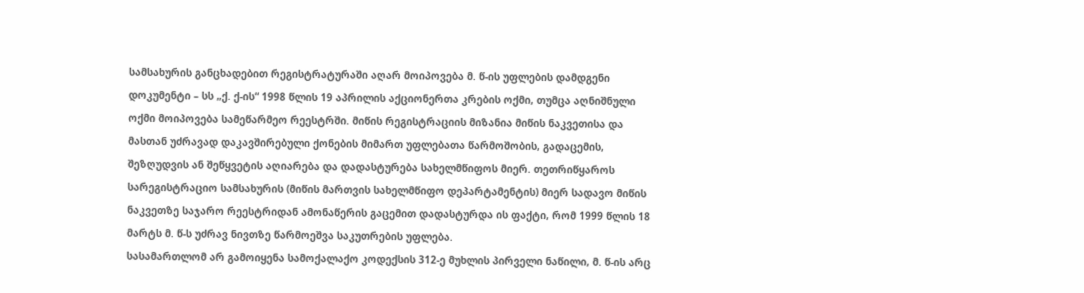სამსახურის განცხადებით რეგისტრატურაში აღარ მოიპოვება მ. წ-ის უფლების დამდგენი დოკუმენტი – სს „ქ. ქ-ის“ 1998 წლის 19 აპრილის აქციონერთა კრების ოქმი, თუმცა აღნიშნული ოქმი მოიპოვება სამეწარმეო რეესტრში. მიწის რეგისტრაციის მიზანია მიწის ნაკვეთისა და მასთან უძრავად დაკავშირებული ქონების მიმართ უფლებათა წარმოშობის, გადაცემის, შეზღუდვის ან შეწყვეტის აღიარება და დადასტურება სახელმწიფოს მიერ. თეთრიწყაროს სარეგისტრაციო სამსახურის (მიწის მართვის სახელმწიფო დეპარტამენტის) მიერ სადავო მიწის ნაკვეთზე საჯარო რეესტრიდან ამონაწერის გაცემით დადასტურდა ის ფაქტი, რომ 1999 წლის 18 მარტს მ. წ-ს უძრავ ნივთზე წარმოეშვა საკუთრების უფლება.
სასამართლომ არ გამოიყენა სამოქალაქო კოდექსის 312-ე მუხლის პირველი ნაწილი, მ. წ-ის არც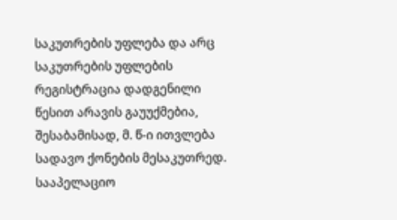საკუთრების უფლება და არც საკუთრების უფლების რეგისტრაცია დადგენილი წესით არავის გაუუქმებია, შესაბამისად, მ. წ-ი ითვლება სადავო ქონების მესაკუთრედ.
სააპელაციო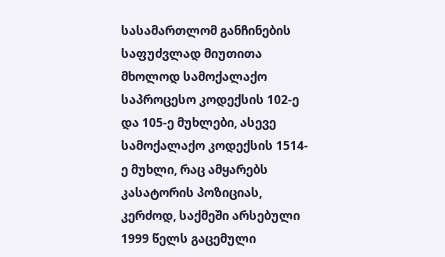სასამართლომ განჩინების საფუძვლად მიუთითა მხოლოდ სამოქალაქო საპროცესო კოდექსის 102-ე და 105-ე მუხლები, ასევე სამოქალაქო კოდექსის 1514-ე მუხლი, რაც ამყარებს კასატორის პოზიციას, კერძოდ, საქმეში არსებული 1999 წელს გაცემული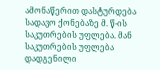ამონაწერით დასტურდება სადავო ქონებაზე მ. წ-ის საკუთრების უფლება. მან საკუთრების უფლება დადგენილი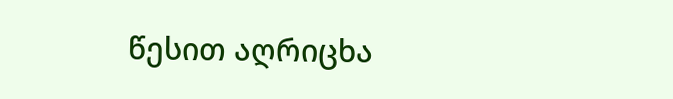წესით აღრიცხა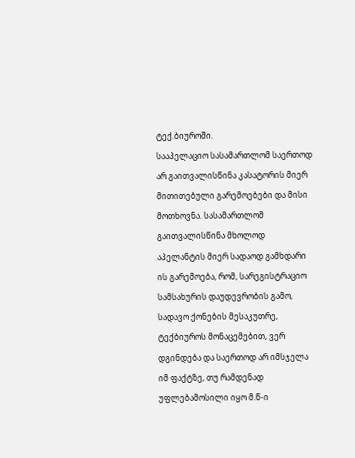ტექ.ბიუროში.
სააპელაციო სასამართლომ საერთოდ არ გაითვალისწინა კასატორის მიერ მითითებული გარემოებები და მისი მოთხოვნა. სასამართლომ გაითვალისწინა მხოლოდ აპელანტის მიერ სადაოდ გამხდარი ის გარემოება, რომ, სარეგისტრაციო სამსახურის დაუდევრობის გამო, სადავო ქონების მესაკუთრე, ტექბიუროს მონაცემებით, ვერ დგინდება და საერთოდ არ იმსჯელა იმ ფაქტზე, თუ რამდენად უფლებამოსილი იყო მ.წ-ი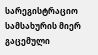სარეგისტრაციო სამსახურის მიერ გაცემული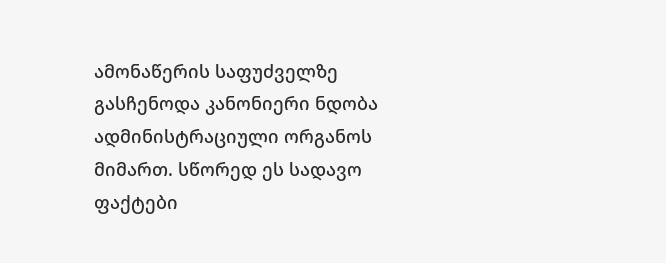ამონაწერის საფუძველზე გასჩენოდა კანონიერი ნდობა ადმინისტრაციული ორგანოს მიმართ. სწორედ ეს სადავო ფაქტები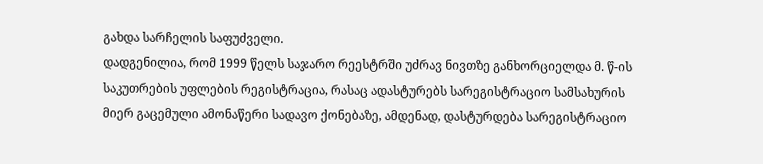გახდა სარჩელის საფუძველი.
დადგენილია, რომ 1999 წელს საჯარო რეესტრში უძრავ ნივთზე განხორციელდა მ. წ-ის საკუთრების უფლების რეგისტრაცია, რასაც ადასტურებს სარეგისტრაციო სამსახურის მიერ გაცემული ამონაწერი სადავო ქონებაზე, ამდენად, დასტურდება სარეგისტრაციო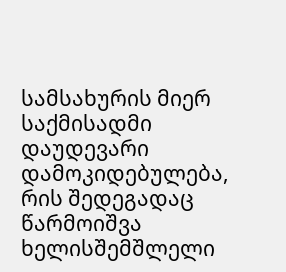სამსახურის მიერ საქმისადმი დაუდევარი დამოკიდებულება, რის შედეგადაც წარმოიშვა ხელისშემშლელი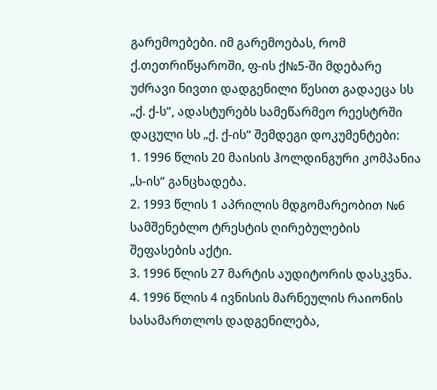გარემოებები. იმ გარემოებას, რომ ქ.თეთრიწყაროში, ფ-ის ქ№5-ში მდებარე უძრავი ნივთი დადგენილი წესით გადაეცა სს „ქ. ქ-ს“, ადასტურებს სამეწარმეო რეესტრში დაცული სს „ქ. ქ-ის“ შემდეგი დოკუმენტები:
1. 1996 წლის 20 მაისის ჰოლდინგური კომპანია „ს-ის“ განცხადება.
2. 1993 წლის 1 აპრილის მდგომარეობით №6 სამშენებლო ტრესტის ღირებულების შეფასების აქტი.
3. 1996 წლის 27 მარტის აუდიტორის დასკვნა.
4. 1996 წლის 4 ივნისის მარნეულის რაიონის სასამართლოს დადგენილება,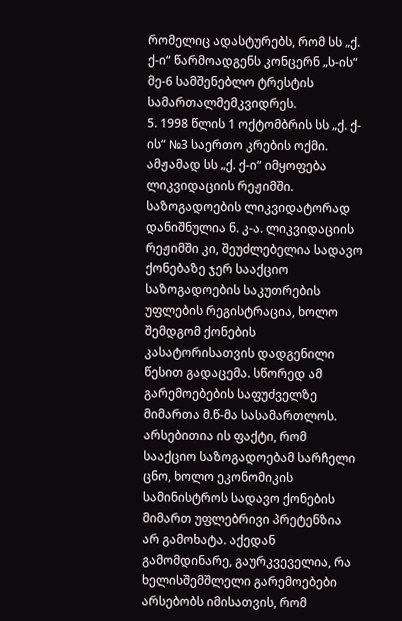რომელიც ადასტურებს, რომ სს „ქ. ქ-ი“ წარმოადგენს კონცერნ „ს-ის“ მე-6 სამშენებლო ტრესტის სამართალმემკვიდრეს.
5. 1998 წლის 1 ოქტომბრის სს „ქ. ქ-ის“ №3 საერთო კრების ოქმი.
ამჟამად სს „ქ. ქ-ი“ იმყოფება ლიკვიდაციის რეჟიმში. საზოგადოების ლიკვიდატორად დანიშნულია ნ. კ-ა. ლიკვიდაციის რეჟიმში კი, შეუძლებელია სადავო ქონებაზე ჯერ სააქციო საზოგადოების საკუთრების უფლების რეგისტრაცია, ხოლო შემდგომ ქონების კასატორისათვის დადგენილი წესით გადაცემა. სწორედ ამ გარემოებების საფუძველზე მიმართა მ.წ-მა სასამართლოს. არსებითია ის ფაქტი, რომ სააქციო საზოგადოებამ სარჩელი ცნო, ხოლო ეკონომიკის სამინისტროს სადავო ქონების მიმართ უფლებრივი პრეტენზია არ გამოხატა. აქედან გამომდინარე, გაურკვეველია, რა ხელისშემშლელი გარემოებები არსებობს იმისათვის, რომ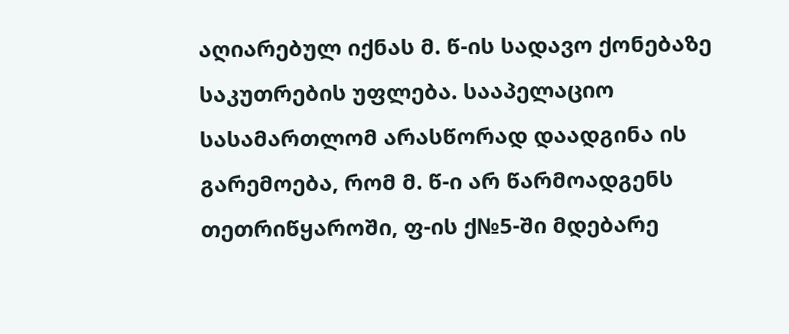აღიარებულ იქნას მ. წ-ის სადავო ქონებაზე საკუთრების უფლება. სააპელაციო სასამართლომ არასწორად დაადგინა ის გარემოება, რომ მ. წ-ი არ წარმოადგენს თეთრიწყაროში, ფ-ის ქ№5-ში მდებარე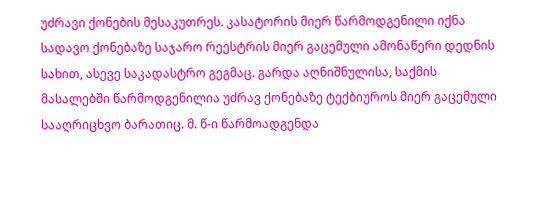უძრავი ქონების მესაკუთრეს. კასატორის მიერ წარმოდგენილი იქნა სადავო ქონებაზე საჯარო რეესტრის მიერ გაცემული ამონაწერი დედნის სახით, ასევე საკადასტრო გეგმაც. გარდა აღნიშნულისა, საქმის მასალებში წარმოდგენილია უძრავ ქონებაზე ტექბიუროს მიერ გაცემული სააღრიცხვო ბარათიც. მ. წ-ი წარმოადგენდა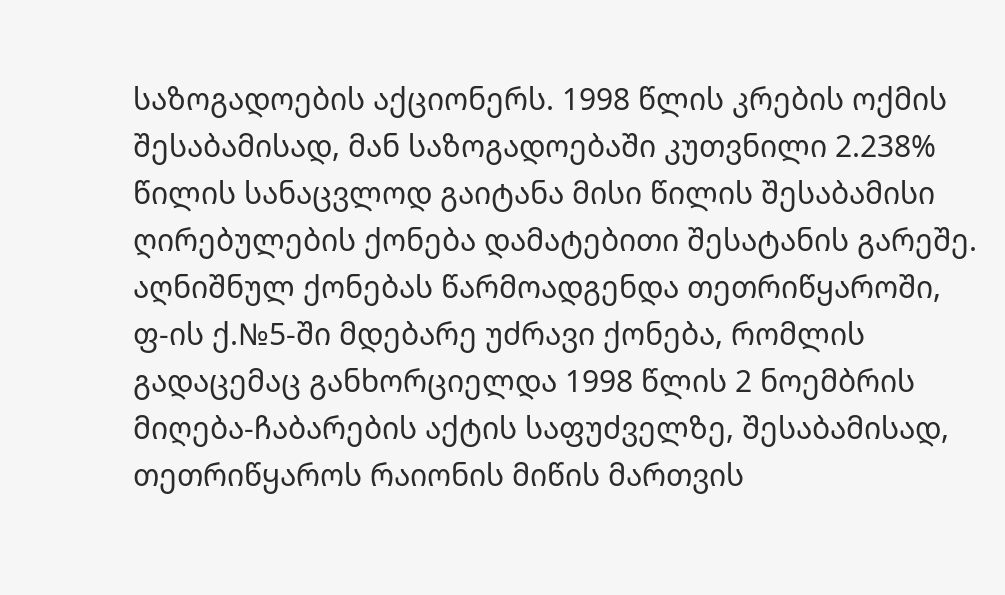საზოგადოების აქციონერს. 1998 წლის კრების ოქმის შესაბამისად, მან საზოგადოებაში კუთვნილი 2.238% წილის სანაცვლოდ გაიტანა მისი წილის შესაბამისი ღირებულების ქონება დამატებითი შესატანის გარეშე. აღნიშნულ ქონებას წარმოადგენდა თეთრიწყაროში, ფ-ის ქ.№5-ში მდებარე უძრავი ქონება, რომლის გადაცემაც განხორციელდა 1998 წლის 2 ნოემბრის მიღება-ჩაბარების აქტის საფუძველზე, შესაბამისად, თეთრიწყაროს რაიონის მიწის მართვის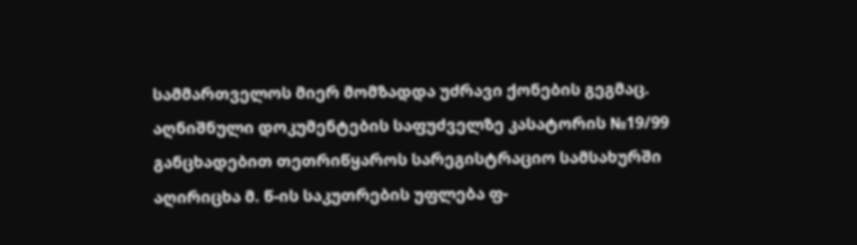სამმართველოს მიერ მომზადდა უძრავი ქონების გეგმაც. აღნიშნული დოკუმენტების საფუძველზე კასატორის №19/99 განცხადებით თეთრიწყაროს სარეგისტრაციო სამსახურში აღირიცხა მ. წ-ის საკუთრების უფლება ფ-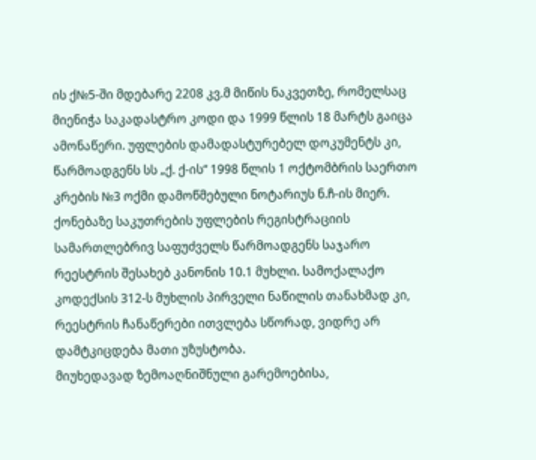ის ქ№5-ში მდებარე 2208 კვ.მ მიწის ნაკვეთზე, რომელსაც მიენიჭა საკადასტრო კოდი და 1999 წლის 18 მარტს გაიცა ამონაწერი. უფლების დამადასტურებელ დოკუმენტს კი, წარმოადგენს სს „ქ. ქ-ის“ 1998 წლის 1 ოქტომბრის საერთო კრების №3 ოქმი დამოწმებული ნოტარიუს ნ.ჩ-ის მიერ. ქონებაზე საკუთრების უფლების რეგისტრაციის სამართლებრივ საფუძველს წარმოადგენს საჯარო რეესტრის შესახებ კანონის 10.1 მუხლი. სამოქალაქო კოდექსის 312-ს მუხლის პირველი ნაწილის თანახმად კი, რეესტრის ჩანაწერები ითვლება სწორად, ვიდრე არ დამტკიცდება მათი უზუსტობა.
მიუხედავად ზემოაღნიშნული გარემოებისა,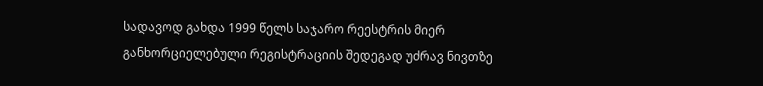სადავოდ გახდა 1999 წელს საჯარო რეესტრის მიერ განხორციელებული რეგისტრაციის შედეგად უძრავ ნივთზე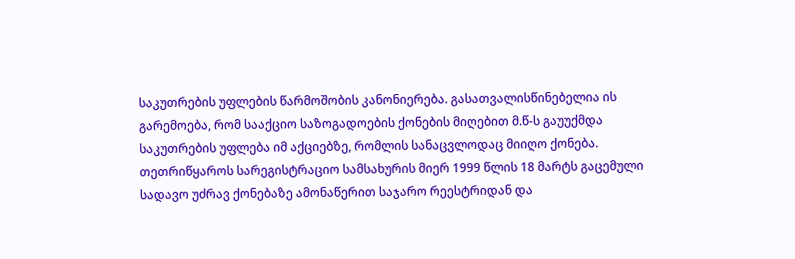საკუთრების უფლების წარმოშობის კანონიერება. გასათვალისწინებელია ის გარემოება, რომ სააქციო საზოგადოების ქონების მიღებით მ.წ-ს გაუუქმდა საკუთრების უფლება იმ აქციებზე, რომლის სანაცვლოდაც მიიღო ქონება.
თეთრიწყაროს სარეგისტრაციო სამსახურის მიერ 1999 წლის 18 მარტს გაცემული სადავო უძრავ ქონებაზე ამონაწერით საჯარო რეესტრიდან და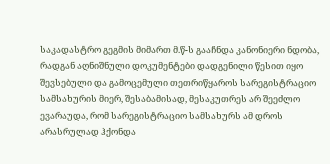საკადასტრო გეგმის მიმართ მ.წ-ს გააჩნდა კანონიერი ნდობა, რადგან აღნიშნული დოკუმენტები დადგენილი წესით იყო შევსებული და გამოცემული თეთრიწყაროს სარეგისტრაციო სამსახურის მიერ, შესაბამისად, მესაკუთრეს არ შეეძლო ევარაუდა, რომ სარეგისტრაციო სამსახურს ამ დროს არასრულად ჰქონდა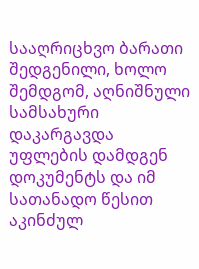სააღრიცხვო ბარათი შედგენილი, ხოლო შემდგომ, აღნიშნული სამსახური დაკარგავდა უფლების დამდგენ დოკუმენტს და იმ სათანადო წესით აკინძულ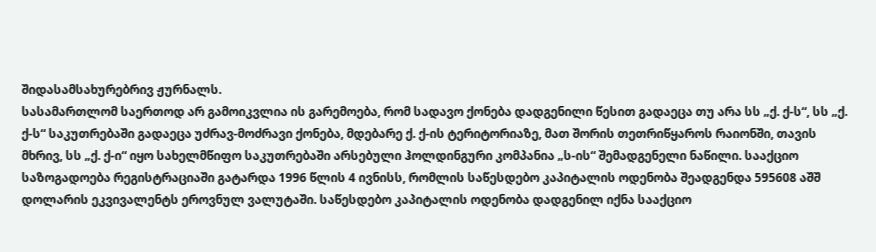შიდასამსახურებრივ ჟურნალს.
სასამართლომ საერთოდ არ გამოიკვლია ის გარემოება, რომ სადავო ქონება დადგენილი წესით გადაეცა თუ არა სს „ქ. ქ-ს“, სს „ქ. ქ-ს“ საკუთრებაში გადაეცა უძრავ-მოძრავი ქონება, მდებარე ქ. ქ-ის ტერიტორიაზე, მათ შორის თეთრიწყაროს რაიონში, თავის მხრივ, სს „ქ. ქ-ი“ იყო სახელმწიფო საკუთრებაში არსებული ჰოლდინგური კომპანია „ს-ის“ შემადგენელი ნაწილი. სააქციო საზოგადოება რეგისტრაციაში გატარდა 1996 წლის 4 ივნისს, რომლის საწესდებო კაპიტალის ოდენობა შეადგენდა 595608 აშშ დოლარის ეკვივალენტს ეროვნულ ვალუტაში. საწესდებო კაპიტალის ოდენობა დადგენილ იქნა სააქციო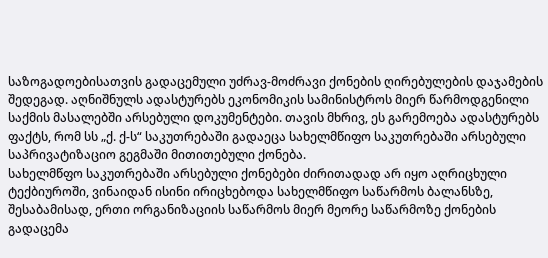საზოგადოებისათვის გადაცემული უძრავ-მოძრავი ქონების ღირებულების დაჯამების შედეგად. აღნიშნულს ადასტურებს ეკონომიკის სამინისტროს მიერ წარმოდგენილი საქმის მასალებში არსებული დოკუმენტები. თავის მხრივ, ეს გარემოება ადასტურებს ფაქტს, რომ სს „ქ. ქ-ს“ საკუთრებაში გადაეცა სახელმწიფო საკუთრებაში არსებული საპრივატიზაციო გეგმაში მითითებული ქონება.
სახელმწფო საკუთრებაში არსებული ქონებები ძირითადად არ იყო აღრიცხული ტექბიუროში, ვინაიდან ისინი ირიცხებოდა სახელმწიფო საწარმოს ბალანსზე, შესაბამისად, ერთი ორგანიზაციის საწარმოს მიერ მეორე საწარმოზე ქონების გადაცემა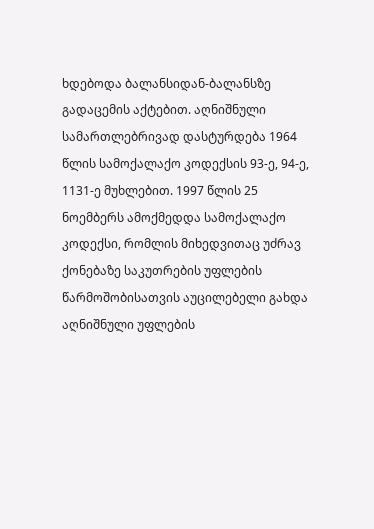ხდებოდა ბალანსიდან-ბალანსზე გადაცემის აქტებით. აღნიშნული სამართლებრივად დასტურდება 1964 წლის სამოქალაქო კოდექსის 93-ე, 94-ე, 1131-ე მუხლებით. 1997 წლის 25 ნოემბერს ამოქმედდა სამოქალაქო კოდექსი, რომლის მიხედვითაც უძრავ ქონებაზე საკუთრების უფლების წარმოშობისათვის აუცილებელი გახდა აღნიშნული უფლების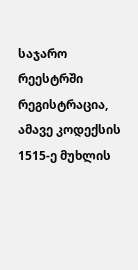საჯარო რეესტრში რეგისტრაცია, ამავე კოდექსის 1515-ე მუხლის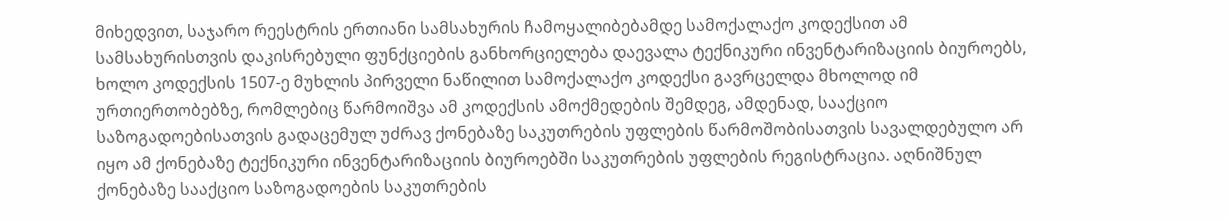მიხედვით, საჯარო რეესტრის ერთიანი სამსახურის ჩამოყალიბებამდე სამოქალაქო კოდექსით ამ სამსახურისთვის დაკისრებული ფუნქციების განხორციელება დაევალა ტექნიკური ინვენტარიზაციის ბიუროებს, ხოლო კოდექსის 1507-ე მუხლის პირველი ნაწილით სამოქალაქო კოდექსი გავრცელდა მხოლოდ იმ ურთიერთობებზე, რომლებიც წარმოიშვა ამ კოდექსის ამოქმედების შემდეგ, ამდენად, სააქციო საზოგადოებისათვის გადაცემულ უძრავ ქონებაზე საკუთრების უფლების წარმოშობისათვის სავალდებულო არ იყო ამ ქონებაზე ტექნიკური ინვენტარიზაციის ბიუროებში საკუთრების უფლების რეგისტრაცია. აღნიშნულ ქონებაზე სააქციო საზოგადოების საკუთრების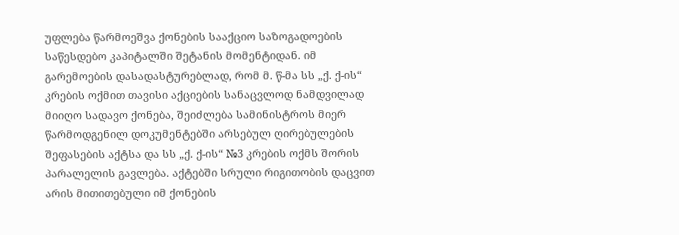უფლება წარმოეშვა ქონების სააქციო საზოგადოების საწესდებო კაპიტალში შეტანის მომენტიდან. იმ გარემოების დასადასტურებლად, რომ მ. წ-მა სს „ქ. ქ-ის“ კრების ოქმით თავისი აქციების სანაცვლოდ ნამდვილად მიიღო სადავო ქონება, შეიძლება სამინისტროს მიერ წარმოდგენილ დოკუმენტებში არსებულ ღირებულების შეფასების აქტსა და სს „ქ. ქ-ის“ №3 კრების ოქმს შორის პარალელის გავლება. აქტებში სრული რიგითობის დაცვით არის მითითებული იმ ქონების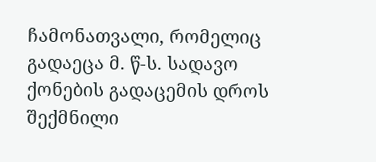ჩამონათვალი, რომელიც გადაეცა მ. წ-ს. სადავო ქონების გადაცემის დროს შექმნილი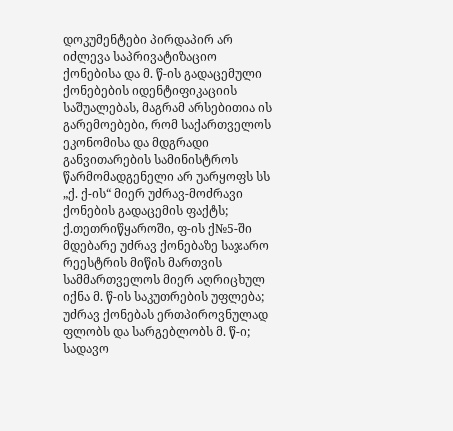დოკუმენტები პირდაპირ არ იძლევა საპრივატიზაციო ქონებისა და მ. წ-ის გადაცემული ქონებების იდენტიფიკაციის საშუალებას, მაგრამ არსებითია ის გარემოებები, რომ საქართველოს ეკონომისა და მდგრადი განვითარების სამინისტროს წარმომადგენელი არ უარყოფს სს „ქ. ქ-ის“ მიერ უძრავ-მოძრავი ქონების გადაცემის ფაქტს; ქ.თეთრიწყაროში, ფ-ის ქ№5-ში მდებარე უძრავ ქონებაზე საჯარო რეესტრის მიწის მართვის სამმართველოს მიერ აღრიცხულ იქნა მ. წ-ის საკუთრების უფლება; უძრავ ქონებას ერთპიროვნულად ფლობს და სარგებლობს მ. წ-ი; სადავო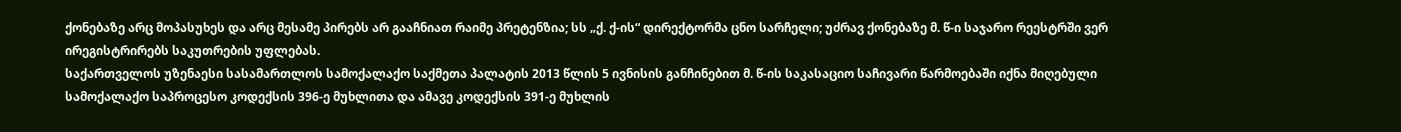ქონებაზე არც მოპასუხეს და არც მესამე პირებს არ გააჩნიათ რაიმე პრეტენზია; სს „ქ. ქ-ის“ დირექტორმა ცნო სარჩელი; უძრავ ქონებაზე მ. წ-ი საჯარო რეესტრში ვერ ირეგისტრირებს საკუთრების უფლებას.
საქართველოს უზენაესი სასამართლოს სამოქალაქო საქმეთა პალატის 2013 წლის 5 ივნისის განჩინებით მ. წ-ის საკასაციო საჩივარი წარმოებაში იქნა მიღებული სამოქალაქო საპროცესო კოდექსის 396-ე მუხლითა და ამავე კოდექსის 391-ე მუხლის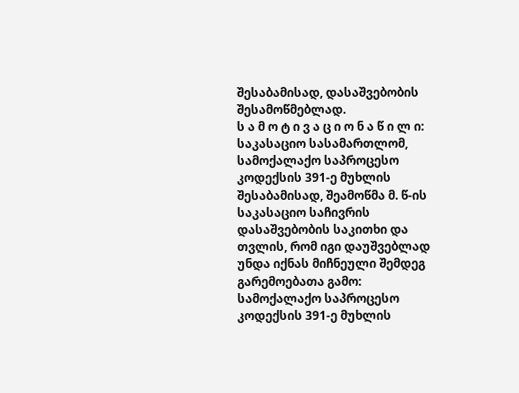შესაბამისად, დასაშვებობის შესამოწმებლად.
ს ა მ ო ტ ი ვ ა ც ი ო ნ ა წ ი ლ ი:
საკასაციო სასამართლომ, სამოქალაქო საპროცესო კოდექსის 391-ე მუხლის შესაბამისად, შეამოწმა მ. წ-ის საკასაციო საჩივრის დასაშვებობის საკითხი და თვლის, რომ იგი დაუშვებლად უნდა იქნას მიჩნეული შემდეგ გარემოებათა გამო:
სამოქალაქო საპროცესო კოდექსის 391-ე მუხლის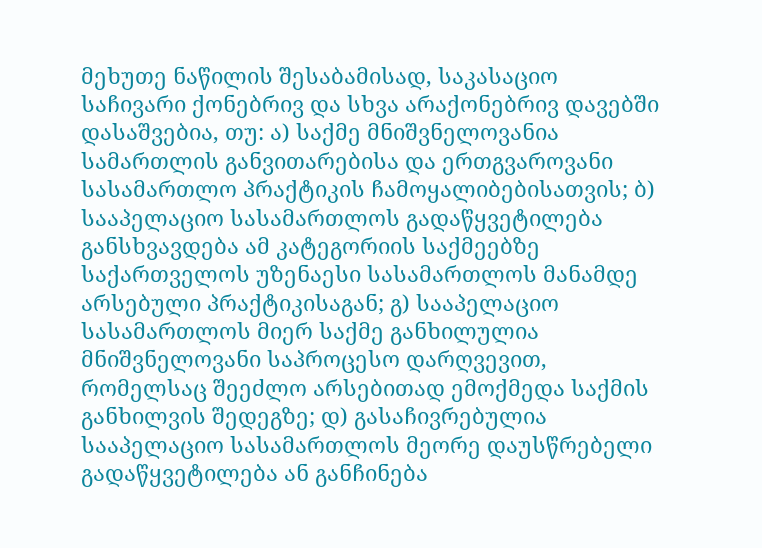მეხუთე ნაწილის შესაბამისად, საკასაციო საჩივარი ქონებრივ და სხვა არაქონებრივ დავებში დასაშვებია, თუ: ა) საქმე მნიშვნელოვანია სამართლის განვითარებისა და ერთგვაროვანი სასამართლო პრაქტიკის ჩამოყალიბებისათვის; ბ) სააპელაციო სასამართლოს გადაწყვეტილება განსხვავდება ამ კატეგორიის საქმეებზე საქართველოს უზენაესი სასამართლოს მანამდე არსებული პრაქტიკისაგან; გ) სააპელაციო სასამართლოს მიერ საქმე განხილულია მნიშვნელოვანი საპროცესო დარღვევით, რომელსაც შეეძლო არსებითად ემოქმედა საქმის განხილვის შედეგზე; დ) გასაჩივრებულია სააპელაციო სასამართლოს მეორე დაუსწრებელი გადაწყვეტილება ან განჩინება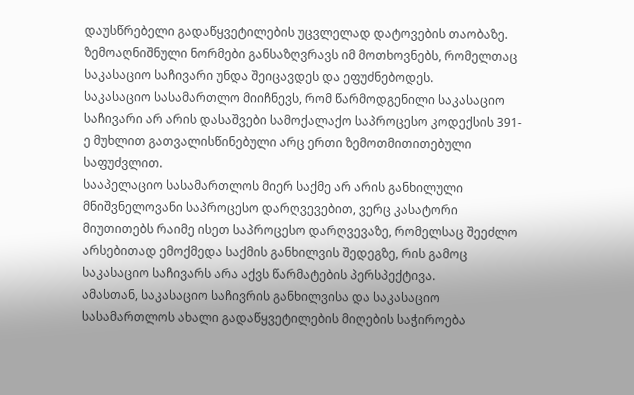დაუსწრებელი გადაწყვეტილების უცვლელად დატოვების თაობაზე. ზემოაღნიშნული ნორმები განსაზღვრავს იმ მოთხოვნებს, რომელთაც საკასაციო საჩივარი უნდა შეიცავდეს და ეფუძნებოდეს.
საკასაციო სასამართლო მიიჩნევს, რომ წარმოდგენილი საკასაციო საჩივარი არ არის დასაშვები სამოქალაქო საპროცესო კოდექსის 391-ე მუხლით გათვალისწინებული არც ერთი ზემოთმითითებული საფუძვლით.
სააპელაციო სასამართლოს მიერ საქმე არ არის განხილული მნიშვნელოვანი საპროცესო დარღვევებით, ვერც კასატორი მიუთითებს რაიმე ისეთ საპროცესო დარღვევაზე, რომელსაც შეეძლო არსებითად ემოქმედა საქმის განხილვის შედეგზე, რის გამოც საკასაციო საჩივარს არა აქვს წარმატების პერსპექტივა.
ამასთან, საკასაციო საჩივრის განხილვისა და საკასაციო სასამართლოს ახალი გადაწყვეტილების მიღების საჭიროება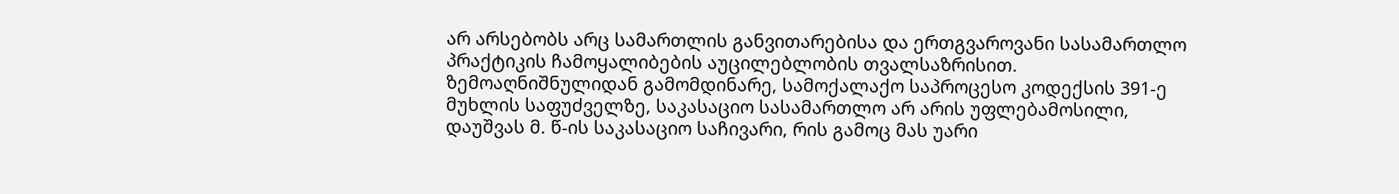არ არსებობს არც სამართლის განვითარებისა და ერთგვაროვანი სასამართლო პრაქტიკის ჩამოყალიბების აუცილებლობის თვალსაზრისით.
ზემოაღნიშნულიდან გამომდინარე, სამოქალაქო საპროცესო კოდექსის 391-ე მუხლის საფუძველზე, საკასაციო სასამართლო არ არის უფლებამოსილი, დაუშვას მ. წ-ის საკასაციო საჩივარი, რის გამოც მას უარი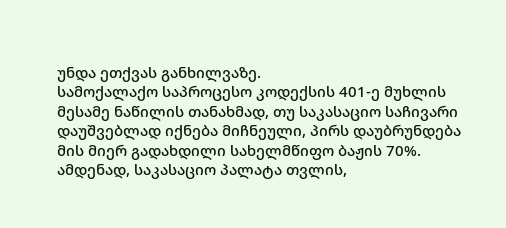უნდა ეთქვას განხილვაზე.
სამოქალაქო საპროცესო კოდექსის 401-ე მუხლის მესამე ნაწილის თანახმად, თუ საკასაციო საჩივარი დაუშვებლად იქნება მიჩნეული, პირს დაუბრუნდება მის მიერ გადახდილი სახელმწიფო ბაჟის 70%. ამდენად, საკასაციო პალატა თვლის,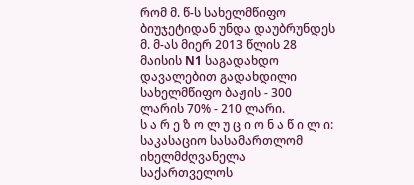რომ მ. წ-ს სახელმწიფო ბიუჯეტიდან უნდა დაუბრუნდეს მ. მ-ას მიერ 2013 წლის 28 მაისის N1 საგადახდო დავალებით გადახდილი სახელმწიფო ბაჟის - 300 ლარის 70% - 210 ლარი.
ს ა რ ე ზ ო ლ უ ც ი ო ნ ა წ ი ლ ი:
საკასაციო სასამართლომ იხელმძღვანელა საქართველოს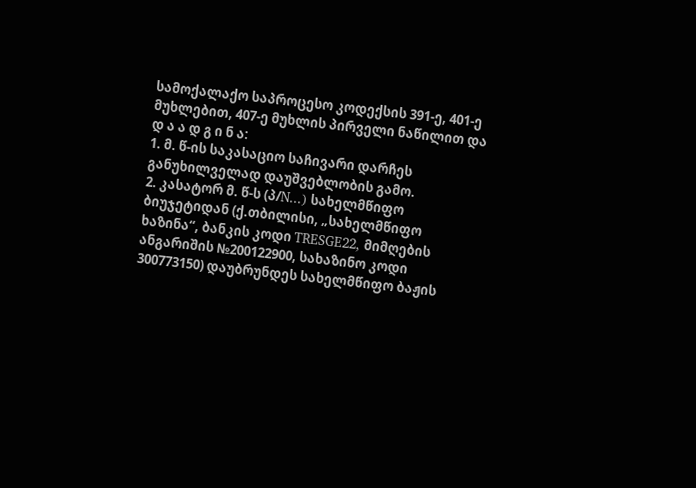სამოქალაქო საპროცესო კოდექსის 391-ე, 401-ე მუხლებით, 407-ე მუხლის პირველი ნაწილით და
დ ა ა დ გ ი ნ ა:
1. მ. წ-ის საკასაციო საჩივარი დარჩეს განუხილველად დაუშვებლობის გამო.
2. კასატორ მ. წ-ს (პ/N...) სახელმწიფო ბიუჯეტიდან (ქ.თბილისი, „სახელმწიფო ხაზინა“, ბანკის კოდი TRESGE22, მიმღების ანგარიშის №200122900, სახაზინო კოდი 300773150) დაუბრუნდეს სახელმწიფო ბაჟის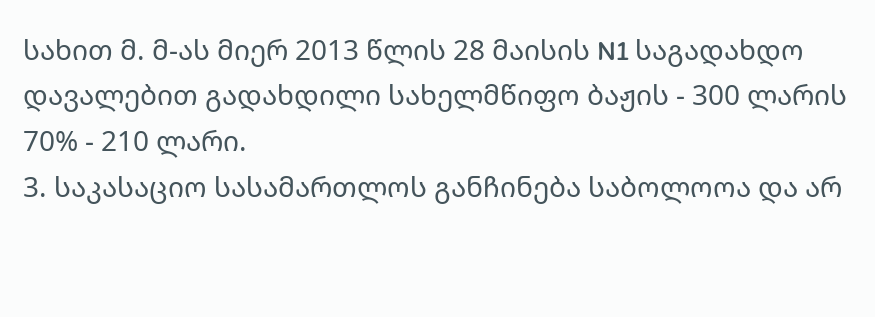სახით მ. მ-ას მიერ 2013 წლის 28 მაისის N1 საგადახდო დავალებით გადახდილი სახელმწიფო ბაჟის - 300 ლარის 70% - 210 ლარი.
3. საკასაციო სასამართლოს განჩინება საბოლოოა და არ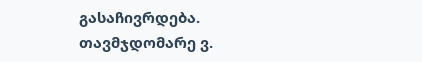გასაჩივრდება.
თავმჯდომარე ვ.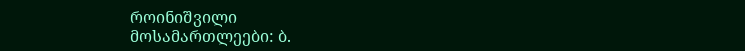როინიშვილი
მოსამართლეები: ბ.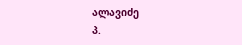ალავიძე
პ.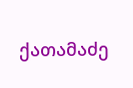ქათამაძე